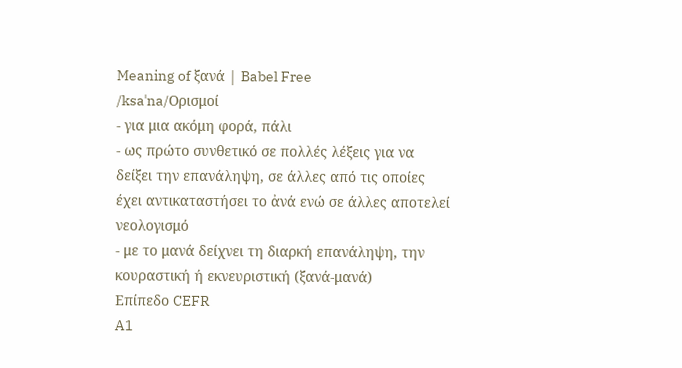Meaning of ξανά | Babel Free
/ksaˈna/Ορισμοί
- για μια ακόμη φορά, πάλι
- ως πρώτο συνθετικό σε πολλές λέξεις για να δείξει την επανάληψη, σε άλλες από τις οποίες έχει αντικαταστήσει το ἀνά ενώ σε άλλες αποτελεί νεολογισμό
- με το μανά δείχνει τη διαρκή επανάληψη, την κουραστική ή εκνευριστική (ξανά-μανά)
Επίπεδο CEFR
A1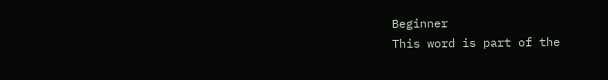Beginner
This word is part of the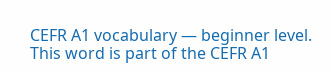CEFR A1 vocabulary — beginner level.
This word is part of the CEFR A1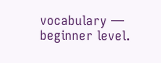vocabulary — beginner level.